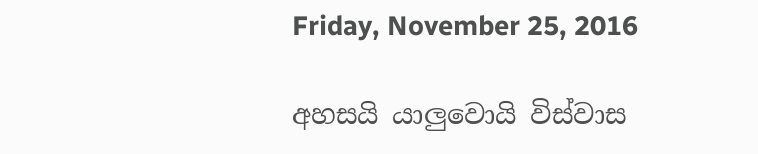Friday, November 25, 2016

අහසයි යාලුවොයි විස්වාස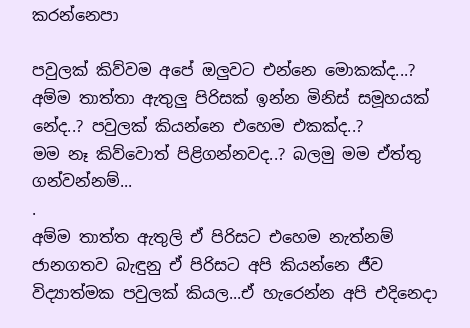කරන්නෙපා

පවුලක් කිව්වම අපේ ඔලුවට එන්නෙ මොකක්ද...? අම්ම තාත්තා ඇතුලු පිරිසක් ඉන්න මිනිස් සමූහයක් නේද..? පවුලක් කියන්නෙ එහෙම එකක්ද..?
මම නෑ කිව්වොත් පිළිගන්නවද..? බලමු මම ඒත්තු ගන්වන්නම්...
.
අම්ම තාත්ත ඇතුලි ඒ පිරිසට එහෙම නැත්නම් ජානගතව බැඳුනු ඒ පිරිසට අපි කියන්නෙ ජීව විද්‍යාත්මක පවුලක් කියල...ඒ හැරෙන්න අපි එදිනෙදා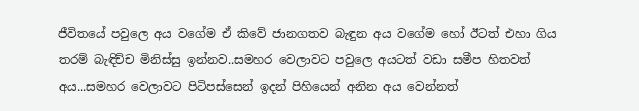ජීවිතයේ පවුලෙ අය වගේම ඒ කිවේ ජානගතව බැඳුන අය වගේම හෝ ඊටත් එහා ගිය තරම් බැඳිච්ච මිනිස්සු ඉන්නව..සමහර වෙලාවට පවුලෙ අයටත් වඩා සමීප හිතවත් අය...සමහර වෙලාවට පිටිපස්සෙන් ඉදන් පිහියෙන් අනින අය වෙන්නත්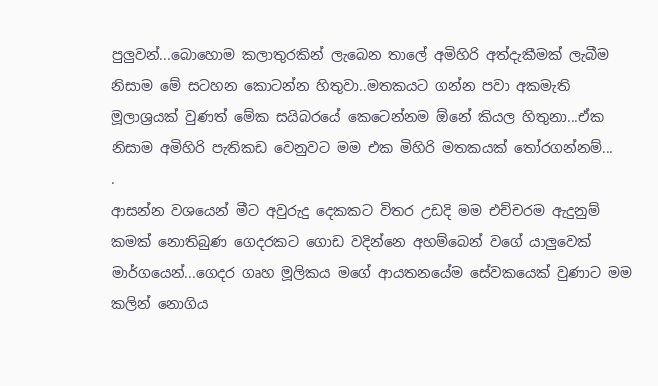පුලුවන්...බොහොම කලාතුරකින් ලැබෙන තාලේ අමිහිරි අත්දැකීමක් ලැබීම නිසාම මේ සටහන කොටන්න හිතුවා..මතකයට ගන්න පවා අකමැති මූලාශ්‍රයක් වුණත් මේක සයිබරයේ කෙටෙන්නම ඕනේ කියල හිතුනා...ඒක නිසාම අමිහිරි පැතිකඩ වෙනුවට මම එක මිහිරි මතකයක් තෝරගන්නම්...
.
ආසන්න වශයෙන් මීට අවුරුදු දෙකකට විතර උඩදි මම එච්චරම ඇදුනුම් කමක් නොතිබුණ ගෙදරකට ගොඩ වදින්නෙ අහම්බෙන් වගේ යාලුවෙක් මාර්ගයෙන්...ගෙදර ගෘහ මූලිකය මගේ ආයතනයේම සේවකයෙක් වුණාට මම කලින් නොගිය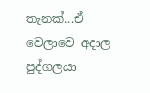තැනක්...ඒ වෙලාවෙ අදාල පුද්ගලයා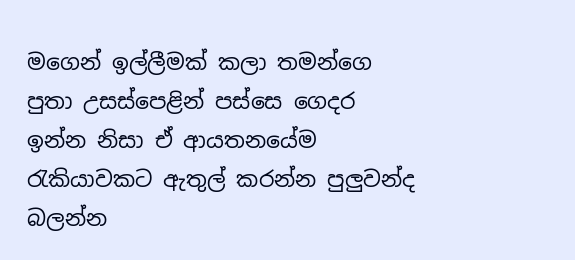මගෙන් ඉල්ලීමක් කලා තමන්ගෙ පුතා උසස්පෙළින් පස්සෙ ගෙදර ඉන්න නිසා ඒ ආයතනයේම රැකියාවකට ඇතුල් කරන්න පුලුවන්ද බලන්න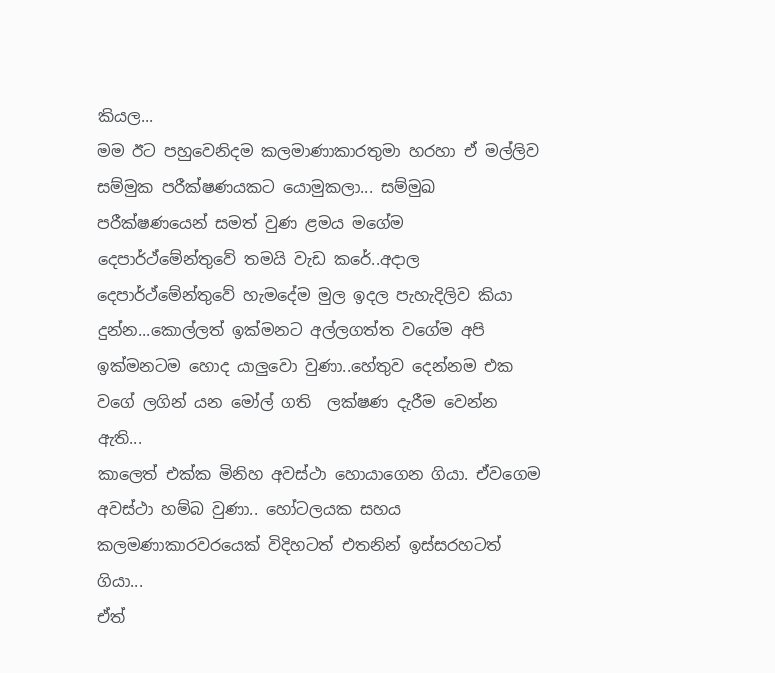කියල...
මම ඊට පහුවෙනිදම කලමාණාකාරතුමා හරහා ඒ මල්ලිව සම්මුක පරීක්ෂණයකට යොමුකලා... සම්මුඛ පරීක්ෂණයෙන් සමත් වුණ ළමය මගේම දෙපාර්ථ්මේන්තුවේ තමයි වැඩ කරේ..අදාල දෙපාර්ථ්මේන්තුවේ හැමදේම මුල ඉදල පැහැදිලිව කියා දුන්න...කොල්ලත් ඉක්මනට අල්ලගත්ත වගේම අපි ඉක්මනටම හොද යාලුවො වුණා..හේතුව දෙන්නම එක වගේ ලගින් යන මෝල් ගති  ලක්ෂණ දැරීම වෙන්න ඇති...
කාලෙත් එක්ක මිනිහ අවස්ථා හොයාගෙන ගියා. ඒවගෙම අවස්ථා හම්බ වුණා.. හෝටලයක සහය කලමණාකාරවරයෙක් විදිහටත් එතනින් ඉස්සරහටත් ගියා...
ඒත්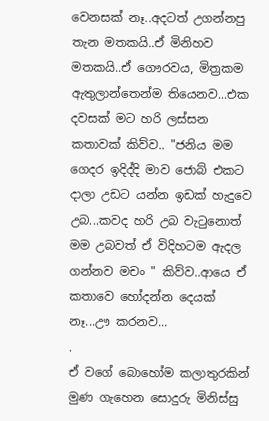වෙනසක් නෑ..අදටත් උගන්නපු තැන මතකයි..ඒ මිනිහව මතකයි..ඒ ගෞරවය, මිත්‍රකම ඇතුලාන්තෙන්ම තියෙනව...එක දවසක් මට හරි ලස්සන කතාවක් කිව්ව.. "ජනිය මම ගෙදර ඉදිද්දි මාව ජොබ් එකට දාලා උඩට යන්න ඉඩක් හැදුවෙ උබ...කවද හරි උබ වැටුනොත් මම උබවත් ඒ විදිහටම ඇදල ගන්නව මචං " කිව්ව..ආයෙ ඒ කතාවෙ හෝදන්න දෙයක් නෑ...ඌ කරනව...
.
ඒ වගේ බොහෝම කලාතුරකින් මුණ ගැහෙන සොදුරු මිනිස්සු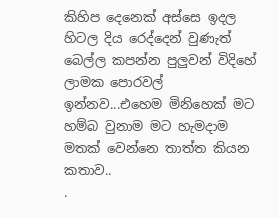කිහිප දෙනෙක් අස්සෙ ඉදල හිටල දිය රෙද්දෙන් වුණැත් බෙල්ල කපන්න පුලුවන් විදිහේ ලාමක පොරවල් ඉන්නව...එහෙම මිනිහෙක් මට හම්බ වුනාම මට හැමදාම මතක් වෙන්නෙ තාත්ත කියන කතාව..
.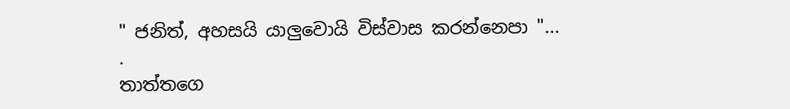" ජනිත්, අහසයි යාලුවොයි විස්වාස කරන්නෙපා "...
.
තාත්තගෙ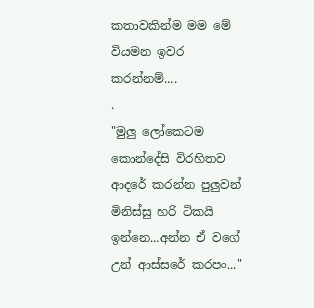කතාවකින්ම මම මේ වියමන ඉවර කරන්නම්....
.
"මුලු ලෝකෙටම කොන්දේසි විරහිතව ආදරේ කරන්න පුලුවන් මිනිස්සු හරි ටිකයි ඉන්නෙ...අන්න ඒ වගේ උන් ආස්සරේ කරපං..."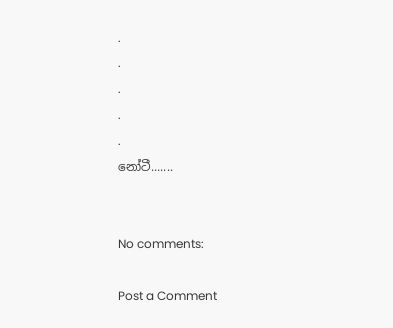.
.
.
.
.
නෝටී.......


No comments:

Post a Comment